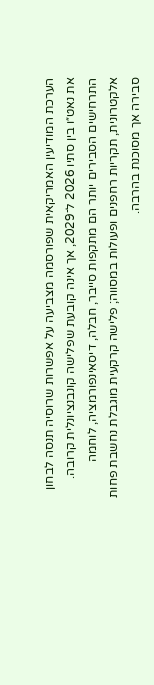הערכת המודיעין האמריקאית שפורסמה מצביעה על אפשרות שרוסיה תנסה לבחון את נאט״ו בין סתיו 2026 ל־2029, אך אינה קובעת שפלישה קונבנציונלית קרובה. התרחישים הסבירים יותר הם מתקפות סייבר, חבלה, דיסאינפורמציה, לוחמה אלקטרונית, תקריות רחפנים ופעולות במסווה; פלישה קרקעית מוגבלת נחשבת פחות סבירה אך מסוכנת בהרבה.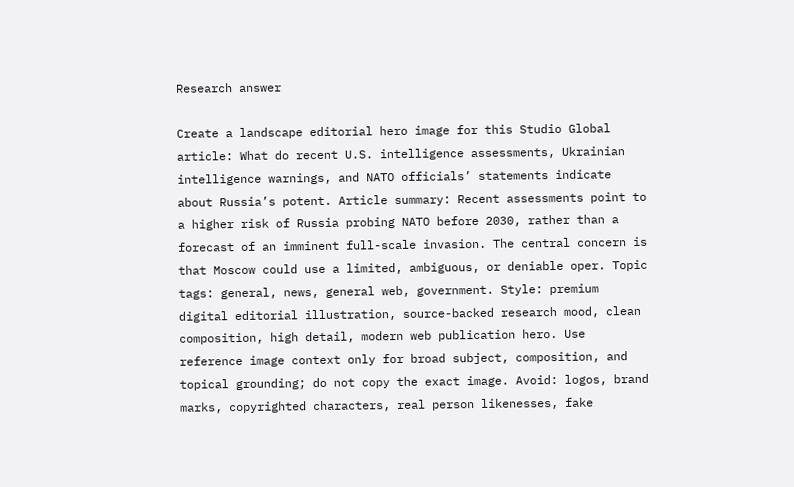Research answer

Create a landscape editorial hero image for this Studio Global article: What do recent U.S. intelligence assessments, Ukrainian intelligence warnings, and NATO officials’ statements indicate about Russia’s potent. Article summary: Recent assessments point to a higher risk of Russia probing NATO before 2030, rather than a forecast of an imminent full-scale invasion. The central concern is that Moscow could use a limited, ambiguous, or deniable oper. Topic tags: general, news, general web, government. Style: premium digital editorial illustration, source-backed research mood, clean composition, high detail, modern web publication hero. Use reference image context only for broad subject, composition, and topical grounding; do not copy the exact image. Avoid: logos, brand marks, copyrighted characters, real person likenesses, fake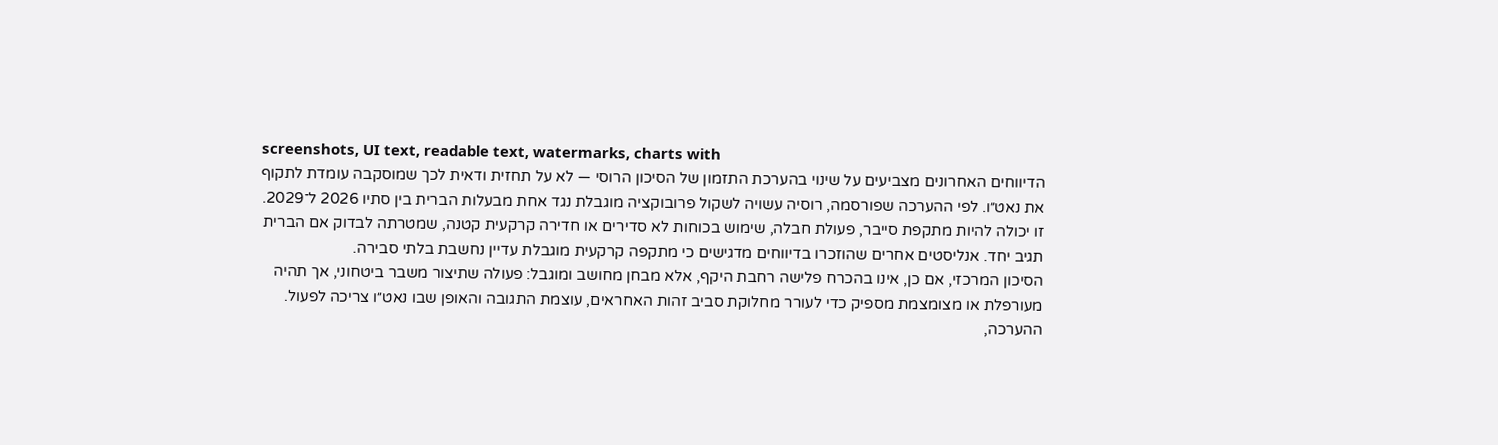screenshots, UI text, readable text, watermarks, charts with
הדיווחים האחרונים מצביעים על שינוי בהערכת התזמון של הסיכון הרוסי — לא על תחזית ודאית לכך שמוסקבה עומדת לתקוף את נאט״ו. לפי ההערכה שפורסמה, רוסיה עשויה לשקול פרובוקציה מוגבלת נגד אחת מבעלות הברית בין סתיו 2026 ל־2029. זו יכולה להיות מתקפת סייבר, פעולת חבלה, שימוש בכוחות לא סדירים או חדירה קרקעית קטנה, שמטרתה לבדוק אם הברית תגיב יחד. אנליסטים אחרים שהוזכרו בדיווחים מדגישים כי מתקפה קרקעית מוגבלת עדיין נחשבת בלתי סבירה.
הסיכון המרכזי, אם כן, אינו בהכרח פלישה רחבת היקף, אלא מבחן מחושב ומוגבל: פעולה שתיצור משבר ביטחוני, אך תהיה מעורפלת או מצומצמת מספיק כדי לעורר מחלוקת סביב זהות האחראים, עוצמת התגובה והאופן שבו נאט״ו צריכה לפעול.
ההערכה,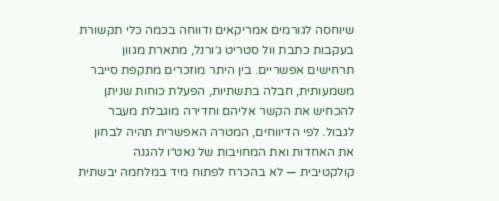שיוחסה לגורמים אמריקאים ודווחה בכמה כלי תקשורת בעקבות כתבת וול סטריט ג׳ורנל, מתארת מגוון תרחישים אפשריים. בין היתר מוזכרים מתקפת סייבר משמעותית, חבלה בתשתיות, הפעלת כוחות שניתן להכחיש את הקשר אליהם וחדירה מוגבלת מעבר לגבול. לפי הדיווחים, המטרה האפשרית תהיה לבחון את האחדות ואת המחויבות של נאט״ו להגנה קולקטיבית — לא בהכרח לפתוח מיד במלחמה יבשתית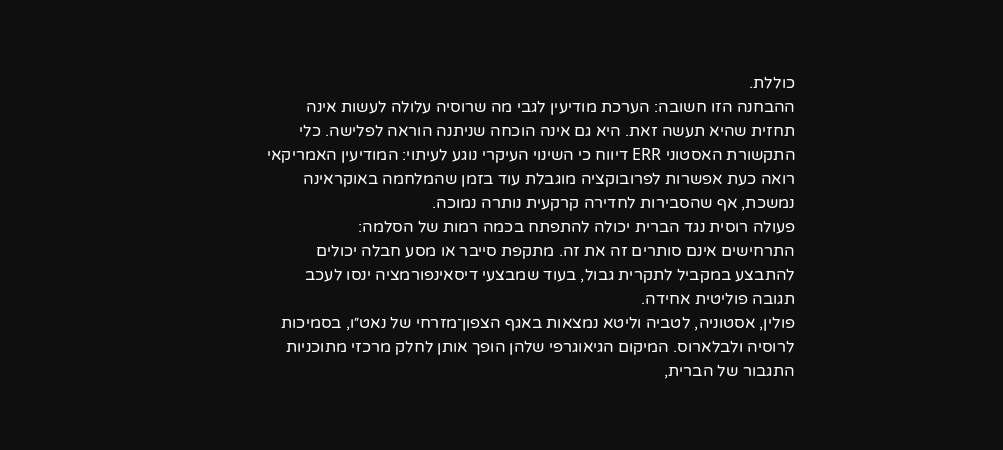כוללת.
ההבחנה הזו חשובה: הערכת מודיעין לגבי מה שרוסיה עלולה לעשות אינה תחזית שהיא תעשה זאת. היא גם אינה הוכחה שניתנה הוראה לפלישה. כלי התקשורת האסטוני ERR דיווח כי השינוי העיקרי נוגע לעיתוי: המודיעין האמריקאי רואה כעת אפשרות לפרובוקציה מוגבלת עוד בזמן שהמלחמה באוקראינה נמשכת, אף שהסבירות לחדירה קרקעית נותרה נמוכה.
פעולה רוסית נגד הברית יכולה להתפתח בכמה רמות של הסלמה:
התרחישים אינם סותרים זה את זה. מתקפת סייבר או מסע חבלה יכולים להתבצע במקביל לתקרית גבול, בעוד שמבצעי דיסאינפורמציה ינסו לעכב תגובה פוליטית אחידה.
פולין, אסטוניה, לטביה וליטא נמצאות באגף הצפון־מזרחי של נאט״ו, בסמיכות לרוסיה ולבלארוס. המיקום הגיאוגרפי שלהן הופך אותן לחלק מרכזי מתוכניות התגבור של הברית,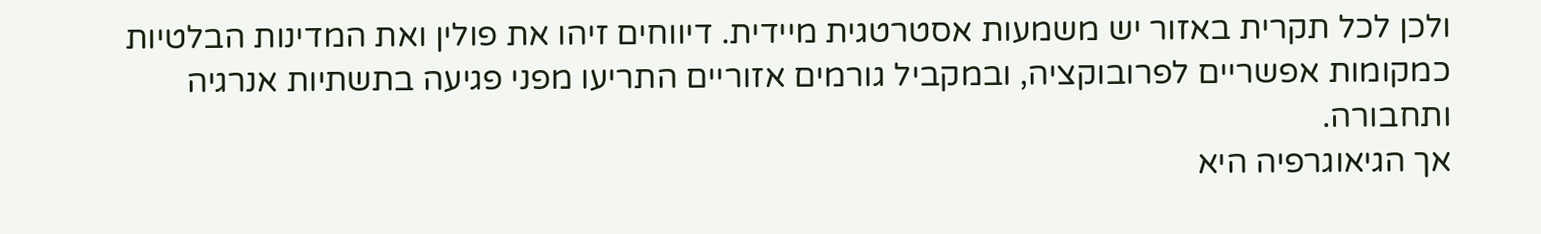ולכן לכל תקרית באזור יש משמעות אסטרטגית מיידית. דיווחים זיהו את פולין ואת המדינות הבלטיות כמקומות אפשריים לפרובוקציה, ובמקביל גורמים אזוריים התריעו מפני פגיעה בתשתיות אנרגיה ותחבורה.
אך הגיאוגרפיה היא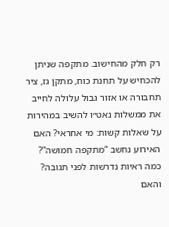רק חלק מהחישוב. מתקפה שניתן להכחיש על תחנת כוח, מתקן גז, ציר תחבורה או אזור גבול עלולה לחייב את ממשלות נאט״ו להשיב במהירות על שאלות קשות: מי אחראי? האם האירוע נחשב “מתקפה חמושה”? כמה ראיות נדרשות לפני תגובה? והאם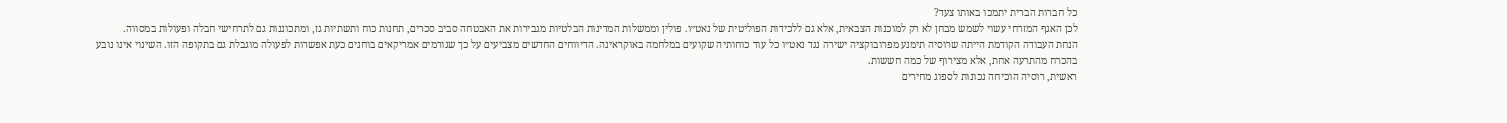כל חברות הברית יתמכו באותו צעד?
לכן האגף המזרחי עשוי לשמש מבחן לא רק למוכנות הצבאית, אלא גם ללכידות הפוליטית של נאט״ו. פולין וממשלות המדינות הבלטיות מגבירות את האבטחה סביב סכרים, תחנות כוח ותשתיות גז, ומתכוננות גם לתרחישי חבלה ופעולות במסווה.
הנחת העבודה הקודמת הייתה שרוסיה תימנע מפרובוקציה ישירה נגד נאט״ו כל עוד כוחותיה שקועים במלחמה באוקראינה. הדיווחים החדשים מצביעים על כך שגורמים אמריקאים בוחנים כעת אפשרות לפעולה מוגבלת גם בתקופה הזו. השינוי אינו נובע בהכרח מהתרעה אחת, אלא מצירוף של כמה חששות.
ראשית, רוסיה הוכיחה נכונות לספוג מחירים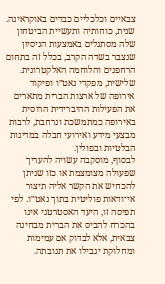צבאיים וכלכליים כבדים באוקראינה. שנית, כוחותיה ותעשיית הביטחון שלה מסתגלים באמצעות הניסיון שנצבר בשדה הקרב, בכלל זה בתחום הרחפנים והלוחמה האלקטרונית. שלישית, מפקדי נאט״ו ופיקוד אירופה של ארצות הברית מתארים את הפעילות ההיברידית הרוסית באירופה כמתמשכת ונרחבת, לרבות מבצעי מידע ואירועי חבלה במדינות הבלטיות ובפולין.
לבסוף, מוסקבה עשויה להעריך שפעולה מצומצמת או כזו שניתן להכחיש את הקשר אליה תיצור אי־ודאות פוליטית בתוך נאט״ו. לפי תפיסה זו, היעד האסטרטגי אינו בהכרח להביס את הברית מבחינה צבאית, אלא לבדוק אם עמימות ומחלוקת יגבילו את תגובתה.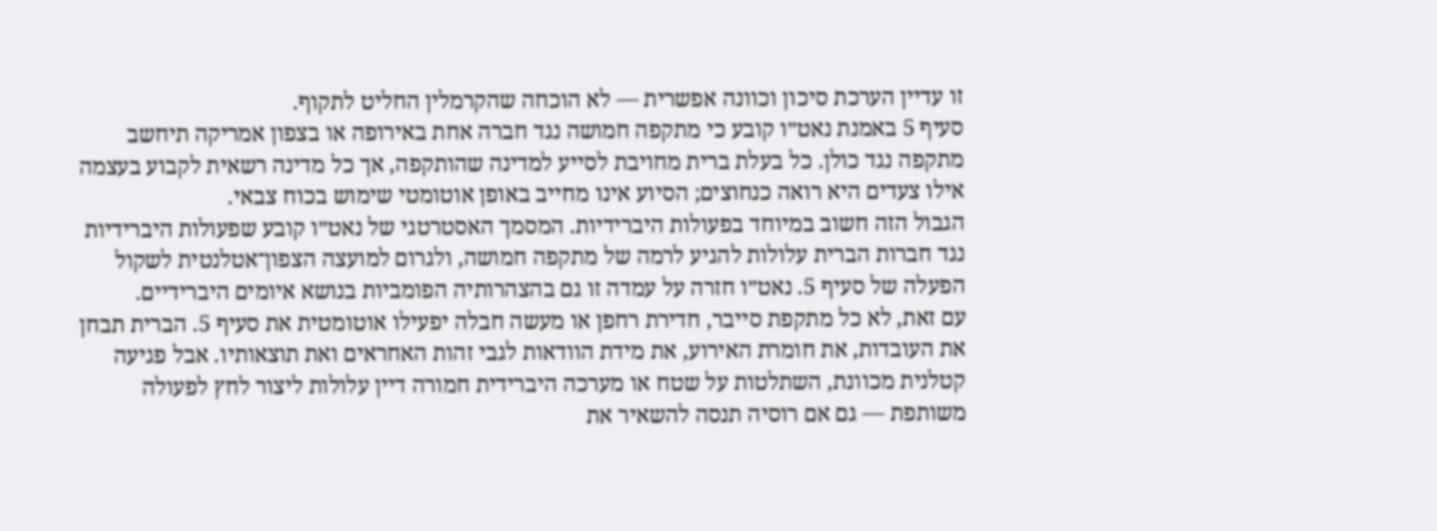זו עדיין הערכת סיכון וכוונה אפשרית — לא הוכחה שהקרמלין החליט לתקוף.
סעיף 5 באמנת נאט״ו קובע כי מתקפה חמושה נגד חברה אחת באירופה או בצפון אמריקה תיחשב מתקפה נגד כולן. כל בעלת ברית מחויבת לסייע למדינה שהותקפה, אך כל מדינה רשאית לקבוע בעצמה אילו צעדים היא רואה כנחוצים; הסיוע אינו מחייב באופן אוטומטי שימוש בכוח צבאי.
הגבול הזה חשוב במיוחד בפעולות היברידיות. המסמך האסטרטגי של נאט״ו קובע שפעולות היברידיות נגד חברות הברית עלולות להגיע לרמה של מתקפה חמושה, ולגרום למועצה הצפון־אטלנטית לשקול הפעלה של סעיף 5. נאט״ו חזרה על עמדה זו גם בהצהרותיה הפומביות בנושא איומים היברידיים.
עם זאת, לא כל מתקפת סייבר, חדירת רחפן או מעשה חבלה יפעילו אוטומטית את סעיף 5. הברית תבחן את העובדות, את חומרת האירוע, את מידת הוודאות לגבי זהות האחראים ואת תוצאותיו. אבל פגיעה קטלנית מכוונת, השתלטות על שטח או מערכה היברידית חמורה דיין עלולות ליצור לחץ לפעולה משותפת — גם אם רוסיה תנסה להשאיר את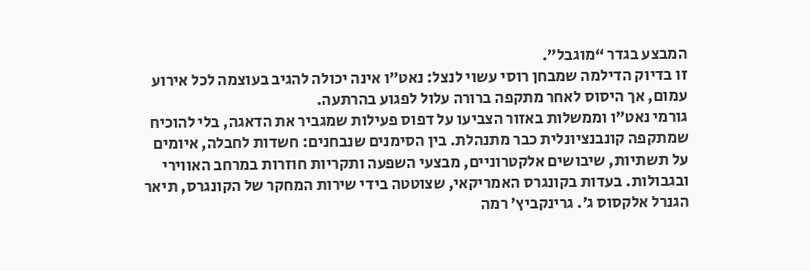המבצע בגדר “מוגבל”.
זו בדיוק הדילמה שמבחן רוסי עשוי לנצל: נאט״ו אינה יכולה להגיב בעוצמה לכל אירוע עמום, אך היסוס לאחר מתקפה ברורה עלול לפגוע בהרתעה.
גורמי נאט״ו וממשלות באזור הצביעו על דפוס פעילות שמגביר את הדאגה, בלי להוכיח שמתקפה קונבנציונלית כבר מתנהלת. בין הסימנים שנבחנים: חשדות לחבלה, איומים על תשתיות, שיבושים אלקטרוניים, מבצעי השפעה ותקריות חוזרות במרחב האווירי ובגבולות. בעדות בקונגרס האמריקאי, שצוטטה בידי שירות המחקר של הקונגרס, תיאר הגנרל אלקסוס ג׳. גרינקביץ׳ רמה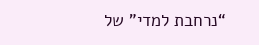“נרחבת למדי” של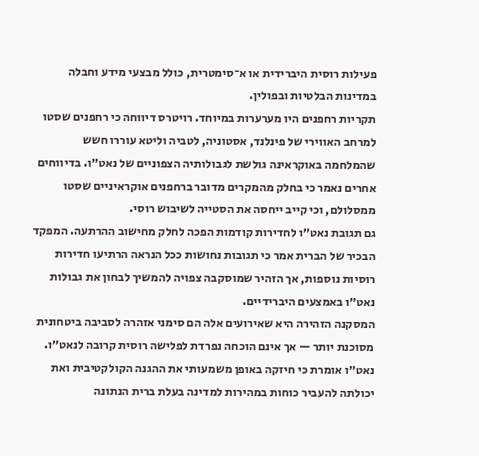פעילות רוסית היברידית או א־סימטרית, כולל מבצעי מידע וחבלה במדינות הבלטיות ובפולין.
תקריות רחפנים היו מערערות במיוחד. רויטרס דיווחה כי רחפנים שסטו למרחב האווירי של פינלנד, אסטוניה, לטביה וליטא עוררו חשש שהמלחמה באוקראינה גולשת לגבולותיה הצפוניים של נאט״ו. בדיווחים אחרים נאמר כי בחלק מהמקרים מדובר ברחפנים אוקראיניים שסטו ממסלולם, וכי קייב ייחסה את הסטייה לשיבוש רוסי.
גם תגובת נאט״ו לחדירות קודמות הפכה לחלק מחישוב ההרתעה. המפקד הבכיר של הברית אמר כי תגובות נחושות ככל הנראה הרתיעו חדירות רוסיות נוספות, אך הזהיר שמוסקבה צפויה להמשיך לבחון את גבולות נאט״ו באמצעים היברידיים.
המסקנה הזהירה היא שאירועים אלה הם סימני אזהרה לסביבה ביטחונית מסוכנת יותר — אך אינם הוכחה נפרדת לפלישה רוסית קרובה לנאט״ו.
נאט״ו אומרת כי חיזקה באופן משמעותי את ההגנה הקולקטיבית ואת יכולתה להעביר כוחות במהירות למדינה בעלת ברית הנתונה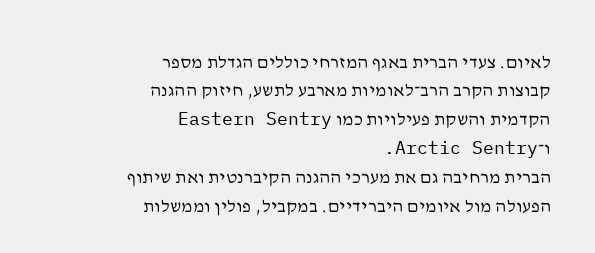לאיום. צעדי הברית באגף המזרחי כוללים הגדלת מספר קבוצות הקרב הרב־לאומיות מארבע לתשע, חיזוק ההגנה הקדמית והשקת פעילויות כמו Eastern Sentry ו־Arctic Sentry.
הברית מרחיבה גם את מערכי ההגנה הקיברנטית ואת שיתוף הפעולה מול איומים היברידיים. במקביל, פולין וממשלות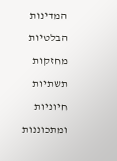המדינות הבלטיות מחזקות תשתיות חיוניות ומתכוננות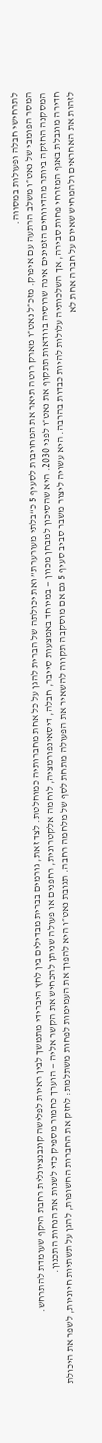לתרחישי חבלה ופעולות במסווה.
המסר הפומבי של נאט״ו משלב הרתעה עם איפוק. מזכ״ל נאט״ו מארק רוטה תיאר את המחויבות לסעיף 5 כ“בלתי מעורערת” ואת יכולתה של הברית להגן על כל אחת מחברותיה כמוחלטת. לצד זאת, גורמים בברית מבדילים בין לחץ היברידי מתמשך לבין ראיות לפלישה קונבנציונלית רחבת היקף שעומדת להתרחש.
המסקנה החזקה ביותר מהדיווחים הזמינים אינה שרוסיה בוודאות תתקוף את נאט״ו לפני 2030. היא שהסיכון למבחן מכוון — במיוחד באמצעות סייבר, חבלה, דיסאינפורמציה, לוחמה אלקטרונית, רחפנים או פעולה שניתן להכחיש את הקשר אליה — הוערך כחמור מספיק כדי לשנות את הנחות התכנון.
חדירה מוגבלת באגף המזרחי פחות סבירה, אך השלכותיה עלולות להיות כבדות בהרבה. היא עשויה ליצור משבר סביב סעיף 5 גם אם מוסקבה תקווה להשאיר את הפעולה מתחת לסף של מלחמה רחבה. תגובת נאט״ו היא להפוך את העמימות לפחות משתלמת: לחזק את החברות החשופות, להגן על תשתיות חיוניות, לשפר את היכולת לזהות את האחראים ולהמחיש שאיום על חברה אחת לא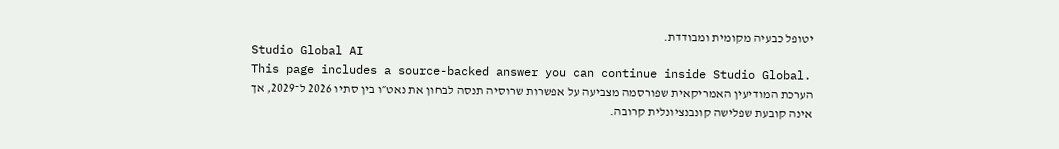יטופל כבעיה מקומית ומבודדת.
Studio Global AI
This page includes a source-backed answer you can continue inside Studio Global.
הערכת המודיעין האמריקאית שפורסמה מצביעה על אפשרות שרוסיה תנסה לבחון את נאט״ו בין סתיו 2026 ל־2029, אך אינה קובעת שפלישה קונבנציונלית קרובה.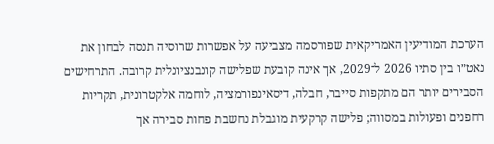הערכת המודיעין האמריקאית שפורסמה מצביעה על אפשרות שרוסיה תנסה לבחון את נאט״ו בין סתיו 2026 ל־2029, אך אינה קובעת שפלישה קונבנציונלית קרובה. התרחישים הסבירים יותר הם מתקפות סייבר, חבלה, דיסאינפורמציה, לוחמה אלקטרונית, תקריות רחפנים ופעולות במסווה; פלישה קרקעית מוגבלת נחשבת פחות סבירה אך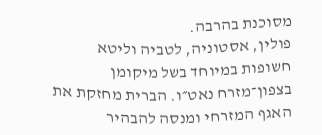מסוכנת בהרבה.
פולין, אסטוניה, לטביה וליטא חשופות במיוחד בשל מיקומן בצפון־מזרח נאט״ו. הברית מחזקת את האגף המזרחי ומנסה להבהיר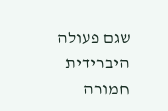שגם פעולה היברידית חמורה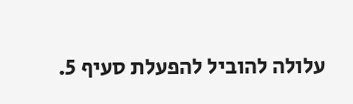עלולה להוביל להפעלת סעיף 5.